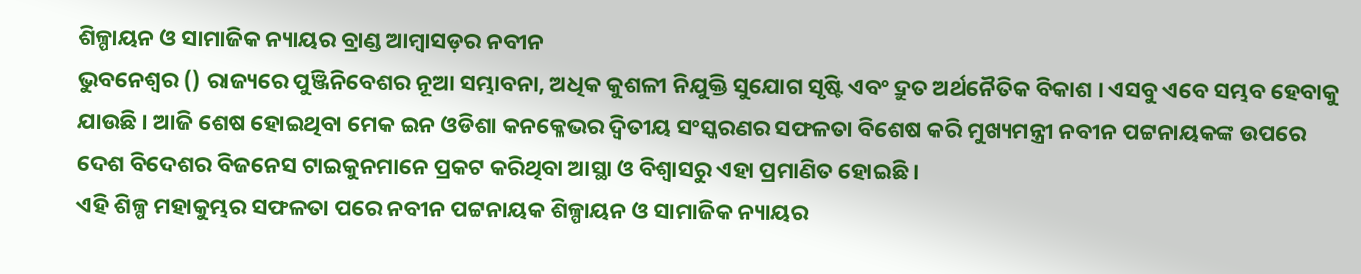ଶିଳ୍ପାୟନ ଓ ସାମାଜିକ ନ୍ୟାୟର ବ୍ରାଣ୍ଡ ଆମ୍ବାସଡ଼ର ନବୀନ
ଭୁବନେଶ୍ୱର () ରାଜ୍ୟରେ ପୁଞ୍ଜିନିବେଶର ନୂଆ ସମ୍ଭାବନା, ଅଧିକ କୁଶଳୀ ନିଯୁକ୍ତି ସୁଯୋଗ ସୃଷ୍ଟି ଏବଂ ଦ୍ରୁତ ଅର୍ଥନୈତିକ ବିକାଶ । ଏସବୁ ଏବେ ସମ୍ଭବ ହେବାକୁ ଯାଉଛି । ଆଜି ଶେଷ ହୋଇଥିବା ମେକ ଇନ ଓଡିଶା କନକ୍ଳେଭର ଦ୍ଵିତୀୟ ସଂସ୍କରଣର ସଫଳତା ବିଶେଷ କରି ମୁଖ୍ୟମନ୍ତ୍ରୀ ନବୀନ ପଟ୍ଟନାୟକଙ୍କ ଉପରେ ଦେଶ ବିଦେଶର ବିଜନେସ ଟାଇକୁନମାନେ ପ୍ରକଟ କରିଥିବା ଆସ୍ଥା ଓ ବିଶ୍ୱାସରୁ ଏହା ପ୍ରମାଣିତ ହୋଇଛି ।
ଏହି ଶିଳ୍ପ ମହାକୁମ୍ଭର ସଫଳତା ପରେ ନବୀନ ପଟ୍ଟନାୟକ ଶିଳ୍ପାୟନ ଓ ସାମାଜିକ ନ୍ୟାୟର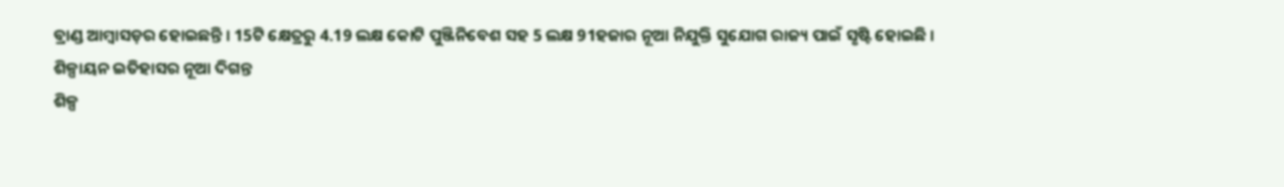ବ୍ରାଣ୍ଡ ଆମ୍ବାସଡ଼ର ହୋଇଛନ୍ତି । 15ଟି କ୍ଷେତ୍ରରୁ 4.19 ଲକ୍ଷ କୋଟି ପୁଞ୍ଜିନିବେଶ ସହ 5 ଲକ୍ଷ 91ହଜାର ନୂଆ ନିଯୁକ୍ତି ସୁଯୋଗ ରାଜ୍ୟ ପାଇଁ ସୃଷ୍ଟି ହୋଇଛି ।
ଶିଳ୍ପାୟନ ଇତିହାସର ନୂଆ ଦିଗନ୍ତ
ଶିଳ୍ପ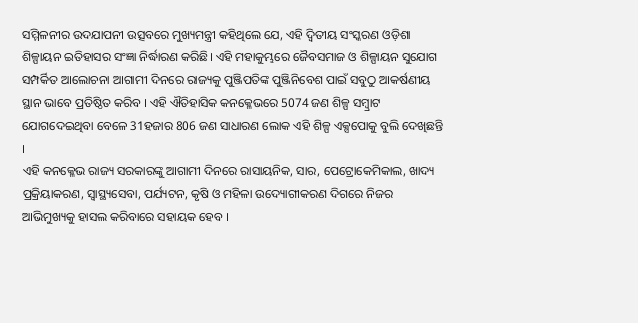ସମ୍ମିଳନୀର ଉଦଯାପନୀ ଉତ୍ସବରେ ମୁଖ୍ୟମନ୍ତ୍ରୀ କହିଥିଲେ ଯେ, ଏହି ଦ୍ଵିତୀୟ ସଂସ୍କରଣ ଓଡ଼ିଶା ଶିଳ୍ପାୟନ ଇତିହାସର ସଂଜ୍ଞା ନିର୍ଦ୍ଧାରଣ କରିଛି। ଏହି ମହାକୁମ୍ଭରେ ଜୈବସମାଜ ଓ ଶିଳ୍ପାୟନ ସୁଯୋଗ ସମ୍ପର୍କିତ ଆଲୋଚନା ଆଗାମୀ ଦିନରେ ରାଜ୍ୟକୁ ପୁଞ୍ଜିପତିଙ୍କ ପୁଞ୍ଜିନିବେଶ ପାଇଁ ସବୁଠୁ ଆକର୍ଷଣୀୟ ସ୍ଥାନ ଭାବେ ପ୍ରତିଷ୍ଠିତ କରିବ । ଏହି ଐତିହାସିକ କନକ୍ଳେଭରେ 5074 ଜଣ ଶିଳ୍ପ ସମ୍ବ୍ରାଟ ଯୋଗଦେଇଥିବା ବେଳେ 31ହଜାର 806 ଜଣ ସାଧାରଣ ଲୋକ ଏହି ଶିଳ୍ପ ଏକ୍ସପୋକୁ ବୁଲି ଦେଖିଛନ୍ତି ।
ଏହି କନକ୍ଳେଭ ରାଜ୍ୟ ସରକାରଙ୍କୁ ଆଗାମୀ ଦିନରେ ରାସାୟନିକ, ସାର, ପେଟ୍ରୋକେମିକାଲ, ଖାଦ୍ୟ ପ୍ରକ୍ରିୟାକରଣ, ସ୍ୱାସ୍ଥ୍ୟସେବା, ପର୍ଯ୍ୟଟନ, କୃଷି ଓ ମହିଳା ଉଦ୍ୟୋଗୀକରଣ ଦିଗରେ ନିଜର ଆଭିମୁଖ୍ୟକୁ ହାସଲ କରିବାରେ ସହାୟକ ହେବ ।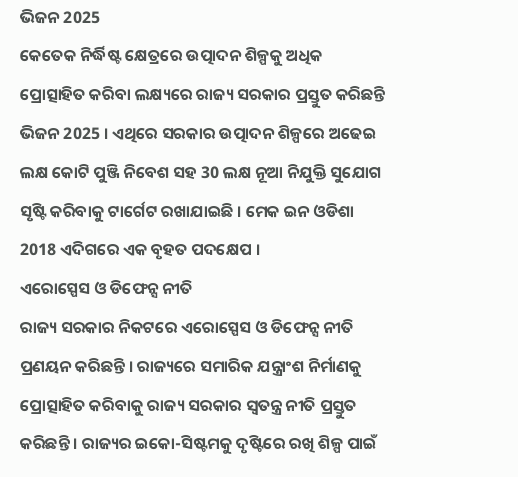ଭିଜନ 2025
କେତେକ ନିର୍ଦ୍ଧିଷ୍ଟ କ୍ଷେତ୍ରରେ ଉତ୍ପାଦନ ଶିଳ୍ପକୁ ଅଧିକ ପ୍ରୋତ୍ସାହିତ କରିବା ଲକ୍ଷ୍ୟରେ ରାଜ୍ୟ ସରକାର ପ୍ରସ୍ତୁତ କରିଛନ୍ତି ଭିଜନ 2025 । ଏଥିରେ ସରକାର ଉତ୍ପାଦନ ଶିଳ୍ପରେ ଅଢେଇ ଲକ୍ଷ କୋଟି ପୁଞ୍ଜି ନିବେଶ ସହ 30 ଲକ୍ଷ ନୂଆ ନିଯୁକ୍ତି ସୁଯୋଗ ସୃଷ୍ଟି କରିବାକୁ ଟାର୍ଗେଟ ରଖାଯାଇଛି । ମେକ ଇନ ଓଡିଶା 2018 ଏଦିଗରେ ଏକ ବୃହତ ପଦକ୍ଷେପ ।
ଏରୋସ୍ପେସ ଓ ଡିଫେନ୍ସ ନୀତି
ରାଜ୍ୟ ସରକାର ନିକଟରେ ଏରୋସ୍ପେସ ଓ ଡିଫେନ୍ସ ନୀତି ପ୍ରଣୟନ କରିଛନ୍ତି । ରାଜ୍ୟରେ ସମାରିକ ଯନ୍ତ୍ରାଂଶ ନିର୍ମାଣକୁ ପ୍ରୋତ୍ସାହିତ କରିବାକୁ ରାଜ୍ୟ ସରକାର ସ୍ବତନ୍ତ୍ର ନୀତି ପ୍ରସ୍ତୁତ କରିଛନ୍ତି । ରାଜ୍ୟର ଇକୋ-ସିଷ୍ଟମକୁ ଦୃଷ୍ଟିରେ ରଖି ଶିଳ୍ପ ପାଇଁ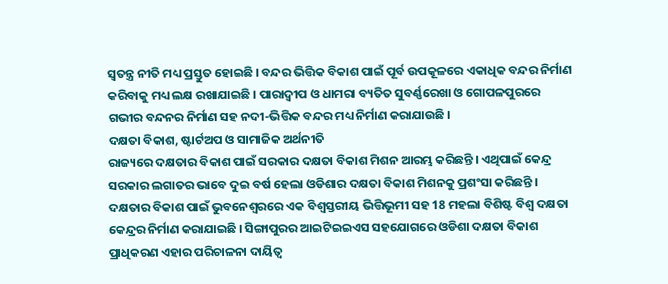ସ୍ବତନ୍ତ୍ର ନୀତି ମଧ୍ୟ ପ୍ରସ୍ତୁତ ହୋଇଛି । ବନ୍ଦର ଭିତ୍ତିକ ବିକାଶ ପାଇଁ ପୂର୍ବ ଉପକୂଳରେ ଏକାଧିକ ବନ୍ଦର ନିର୍ମାଣ କରିବାକୁ ମଧ୍ୟ ଲକ୍ଷ ରଖାଯାଇଛି । ପାରାଦ୍ବୀପ ଓ ଧାମରା ବ୍ୟତିତ ସୁବର୍ଣ୍ଣରେଖା ଓ ଗୋପଳପୁରରେ ଗଭୀର ବନ୍ଦନର ନିର୍ମାଣ ସହ ନଦୀ-ଭିତ୍ତିକ ବନ୍ଦର ମଧ୍ୟ ନିର୍ମାଣ କରାଯାଉଛି ।
ଦକ୍ଷତା ବିକାଶ, ଷ୍ଟାର୍ଟଅପ ଓ ସାମାଜିକ ଅର୍ଥନୀତି
ରାଜ୍ୟରେ ଦକ୍ଷତାର ବିକାଶ ପାଇଁ ସରକାର ଦକ୍ଷତା ବିକାଶ ମିଶନ ଆରମ୍ଭ କରିଛନ୍ତି । ଏଥିପାଇଁ କେନ୍ଦ୍ର ସରକାର ଲଗାତର ଭାବେ ଦୁଇ ବର୍ଷ ହେଲା ଓଡିଶାର ଦକ୍ଷତା ବିକାଶ ମିଶନକୁ ପ୍ରଶଂସା କରିଛନ୍ତି । ଦକ୍ଷତାର ବିକାଶ ପାଇଁ ଭୁବନେଶ୍ବରରେ ଏକ ବିଶ୍ବସ୍ତରୀୟ ଭିତ୍ତିଭୂମୀ ସହ 18 ମହଲା ବିଶିଷ୍ଟ ବିଶ୍ବ ଦକ୍ଷତା କେନ୍ଦ୍ରର ନିର୍ମାଣ କରାଯାଇଛି । ସିଙ୍ଗାପୁରର ଆଇଟିଇଇଏସ ସହଯୋଗରେ ଓଡିଶା ଦକ୍ଷତା ବିକାଶ ପ୍ରାଧିକରଣ ଏହାର ପରିଚାଳନା ଦାୟିତ୍ବ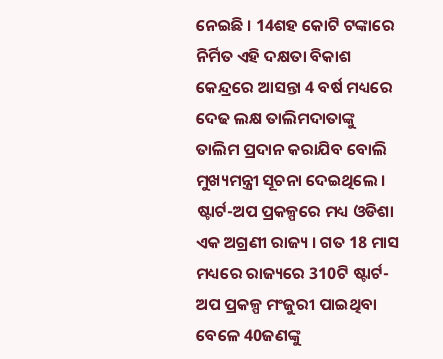ନେଇଛି । 14ଶହ କୋଟି ଟଙ୍କାରେ ନିର୍ମିତ ଏହି ଦକ୍ଷତା ବିକାଶ କେନ୍ଦ୍ରରେ ଆସନ୍ତା 4 ବର୍ଷ ମଧ୍ୟରେ ଦେଢ ଲକ୍ଷ ତାଲିମଦାତାଙ୍କୁ ତାଲିମ ପ୍ରଦାନ କରାଯିବ ବୋଲି ମୁଖ୍ୟମନ୍ତ୍ରୀ ସୂଚନା ଦେଇଥିଲେ ।
ଷ୍ଟାର୍ଟ-ଅପ ପ୍ରକଳ୍ପରେ ମଧ୍ୟ ଓଡିଶା ଏକ ଅଗ୍ରଣୀ ରାଜ୍ୟ । ଗତ 18 ମାସ ମଧ୍ୟରେ ରାଜ୍ୟରେ 310ଟି ଷ୍ଟାର୍ଟ-ଅପ ପ୍ରକଳ୍ପ ମଂଜୁରୀ ପାଇଥିବା ବେଳେ 40ଜଣଙ୍କୁ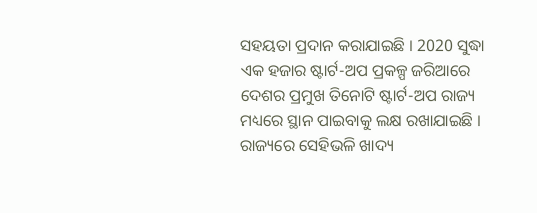ସହୟତା ପ୍ରଦାନ କରାଯାଇଛି । 2020 ସୁଦ୍ଧା ଏକ ହଜାର ଷ୍ଟାର୍ଟ-ଅପ ପ୍ରକଳ୍ପ ଜରିଆରେ ଦେଶର ପ୍ରମୁଖ ତିନୋଟି ଷ୍ଟାର୍ଟ-ଅପ ରାଜ୍ୟ ମଧ୍ୟରେ ସ୍ଥାନ ପାଇବାକୁ ଲକ୍ଷ ରଖାଯାଇଛି । ରାଜ୍ୟରେ ସେହିଭଳି ଖାଦ୍ୟ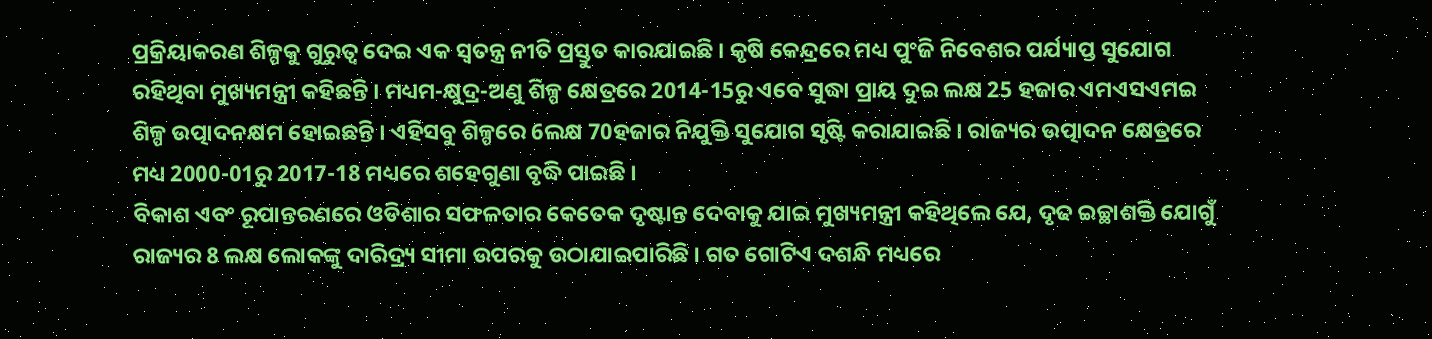ପ୍ରକ୍ରିୟାକରଣ ଶିଳ୍ପକୁ ଗୁରୁତ୍ବ ଦେଇ ଏକ ସ୍ବତନ୍ତ୍ର ନୀତି ପ୍ରସ୍ତୁତ କାରଯାଇଛି । କୃଷି କେନ୍ଦ୍ରରେ ମଧ୍ୟ ପୁଂଜି ନିବେଶର ପର୍ଯ୍ୟାପ୍ତ ସୁଯୋଗ ରହିଥିବା ମୁଖ୍ୟମନ୍ତ୍ରୀ କହିଛନ୍ତି । ମଧ୍ୟମ-କ୍ଷୁଦ୍ର-ଅଣୁ ଶିଳ୍ପ କ୍ଷେତ୍ରରେ 2014-15ରୁ ଏବେ ସୁଦ୍ଧା ପ୍ରାୟ ଦୁଇ ଲକ୍ଷ 25 ହଜାର ଏମଏସଏମଇ ଶିଳ୍ପ ଉତ୍ପାଦନକ୍ଷମ ହୋଇଛନ୍ତି । ଏହିସବୁ ଶିଳ୍ପରେ 6ଲକ୍ଷ 70ହଜାର ନିଯୁକ୍ତି ସୁଯୋଗ ସୃଷ୍ଟି କରାଯାଇଛି । ରାଜ୍ୟର ଉତ୍ପାଦନ କ୍ଷେତ୍ରରେ ମଧ୍ୟ 2000-01ରୁ 2017-18 ମଧ୍ୟରେ ଶହେଗୁଣା ବୃଦ୍ଧି ପାଇଛି ।
ବିକାଶ ଏବଂ ରୂପାନ୍ତରଣରେ ଓଡିଶାର ସଫଳତାର କେତେକ ଦୃଷ୍ଟାନ୍ତ ଦେବାକୁ ଯାଇ ମୁଖ୍ୟମନ୍ତ୍ରୀ କହିଥିଲେ ଯେ, ଦୃଢ ଇଚ୍ଛାଶକ୍ତି ଯୋଗୁଁ ରାଜ୍ୟର 8 ଲକ୍ଷ ଲୋକଙ୍କୁ ଦାରିଦ୍ର୍ୟ ସୀମା ଉପରକୁ ଉଠାଯାଇପାରିଛି । ଗତ ଗୋଟିଏ ଦଶନ୍ଧି ମଧ୍ୟରେ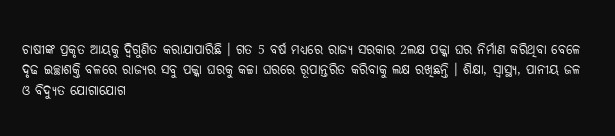ଚାଷୀଙ୍କ ପ୍ରକୃତ ଆୟକୁ ଦ୍ବିଗୁଣିତ କରାଯାପାରିଛି । ଗତ 5 ବର୍ଷ ମଧ୍ୟରେ ରାଜ୍ୟ ସରକାର 2ଲକ୍ଷ ପକ୍କା ଘର ନିର୍ମାଣ କରିଥିବା ବେଳେ ଦୃଢ ଇଚ୍ଛାଶକ୍ତି ବଳରେ ରାଜ୍ୟର ସବୁ ପକ୍କା ଘରକୁ କଚ୍ଚା ଘରରେ ରୂପାନ୍ତରିତ କରିବାକୁ ଲକ୍ଷ ରଖିଛନ୍ତି । ଶିକ୍ଷା, ସ୍ବାସ୍ଥ୍ୟ, ପାନୀୟ ଜଳ ଓ ବିଦ୍ୟୁତ ଯୋଗାଯୋଗ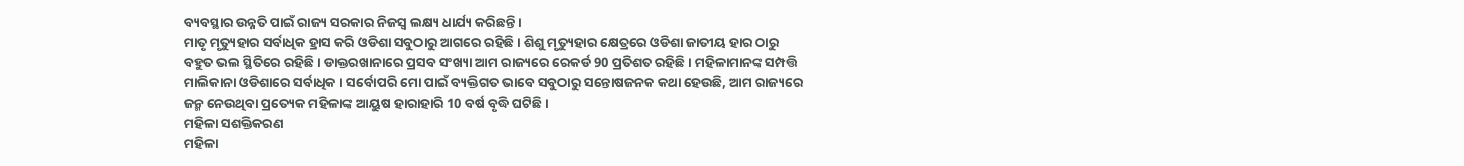ବ୍ୟବସ୍ଥାର ଉନ୍ନତି ପାଇଁ ରାଜ୍ୟ ସରକାର ନିଜସ୍ବ ଲକ୍ଷ୍ୟ ଧାର୍ଯ୍ୟ କରିଛନ୍ତି ।
ମାତୃ ମୃତ୍ୟୁହାର ସର୍ବାଧିକ ହ୍ରାସ କରି ଓଡିଶା ସବୁଠାରୁ ଆଗରେ ରହିଛି । ଶିଶୁ ମୃତ୍ୟୁହାର କ୍ଷେତ୍ରରେ ଓଡିଶା ଜାତୀୟ ହାର ଠାରୁ ବହୁତ ଭଲ ସ୍ଥିତିରେ ରହିଛି । ଡାକ୍ତରଖାନାରେ ପ୍ରସବ ସଂଖ୍ୟା ଆମ ରାଜ୍ୟରେ ରେକର୍ଡ 90 ପ୍ରତିଶତ ରହିଛି । ମହିଳାମାନଙ୍କ ସମ୍ପତ୍ତି ମାଲିକାନା ଓଡିଶାରେ ସର୍ବାଧିକ । ସର୍ବୋପରି ମୋ ପାଇଁ ବ୍ୟକ୍ତିଗତ ଭାବେ ସବୁଠାରୁ ସନ୍ତୋଷଜନକ କଥା ହେଉଛି, ଆମ ରାଜ୍ୟରେ ଜନ୍ମ ନେଉଥିବା ପ୍ରତ୍ୟେକ ମହିଳାଙ୍କ ଆୟୁଷ ହାରାହାରି 10 ବର୍ଷ ବୃଦ୍ଧି ଘଟିଛି।
ମହିଳା ସଶକ୍ତିକରଣ
ମହିଳା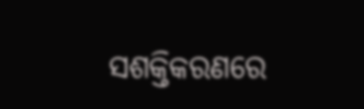ସଶକ୍ତିକରଣରେ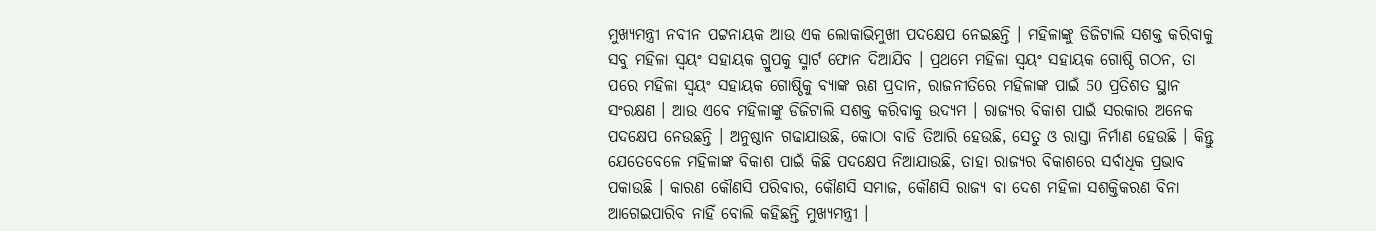ମୁଖ୍ୟମନ୍ତ୍ରୀ ନବୀନ ପଟ୍ଟନାୟକ ଆଉ ଏକ ଲୋକାଭିମୁଖୀ ପଦକ୍ଷେପ ନେଇଛନ୍ତି । ମହିଳାଙ୍କୁ ଡିଜିଟାଲି ସଶକ୍ତ କରିବାକୁ ସବୁ ମହିଳା ସ୍ବୟଂ ସହାୟକ ଗ୍ରୁପକୁ ସ୍ମାର୍ଟ ଫୋନ ଦିଆଯିବ । ପ୍ରଥମେ ମହିଳା ସ୍ବୟଂ ସହାୟକ ଗୋଷ୍ଠି ଗଠନ, ତା ପରେ ମହିଳା ସ୍ବୟଂ ସହାୟକ ଗୋଷ୍ଠିକୁ ବ୍ୟାଙ୍କ ଋଣ ପ୍ରଦାନ, ରାଜନୀତିରେ ମହିଳାଙ୍କ ପାଇଁ 50 ପ୍ରତିଶତ ସ୍ଥାନ ସଂରକ୍ଷଣ । ଆଉ ଏବେ ମହିଳାଙ୍କୁ ଡିଜିଟାଲି ସଶକ୍ତ କରିବାକୁ ଉଦ୍ୟମ । ରାଜ୍ୟର ବିକାଶ ପାଇଁ ସରକାର ଅନେକ ପଦକ୍ଷେପ ନେଉଛନ୍ତି । ଅନୁଷ୍ଠାନ ଗଢାଯାଉଛି, କୋଠା ବାଡି ତିଆରି ହେଉଛି, ସେତୁ ଓ ରାସ୍ତା ନିର୍ମାଣ ହେଉଛି । କିନ୍ତୁ ଯେତେବେଳେ ମହିଳାଙ୍କ ବିକାଶ ପାଇଁ କିଛି ପଦକ୍ଷେପ ନିଆଯାଉଛି, ତାହା ରାଜ୍ୟର ବିକାଶରେ ସର୍ବାଧିକ ପ୍ରଭାବ ପକାଉଛି । କାରଣ କୌଣସି ପରିବାର, କୌଣସି ସମାଜ, କୌଣସି ରାଜ୍ୟ ବା ଦେଶ ମହିଳା ସଶକ୍ତିକରଣ ବିନା ଆଗେଇପାରିବ ନାହିଁ ବୋଲି କହିଛନ୍ତି ମୁଖ୍ୟମନ୍ତ୍ରୀ ।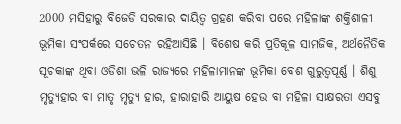2000 ମସିହାରୁ ବିଜେଡି ସରକାର ଦାୟିତ୍ବ ଗ୍ରହଣ କରିବା ପରେ ମହିଳାଙ୍କ ଶକ୍ତିଶାଳୀ ଭୂମିକା ସଂପର୍କରେ ସଚେତନ ରହିଆସିଛି । ବିଶେଷ କରି ପ୍ରତିକୂଳ ସାମଜିକ, ଅର୍ଥନୈତିକ ସୂଚକାଙ୍କ ଥିବା ଓଡିଶା ଭଳି ରାଜ୍ୟରେ ମହିଳାମାନଙ୍କ ଭୂମିକା ବେଶ ଗୁରୁତ୍ବପୂର୍ଣ୍ଣ । ଶିଶୁ ମୃତ୍ୟୁହାର ବା ମାତୃ ମୃତ୍ୟୁ ହାର, ହାରାହାରି ଆୟୁଷ ହେଉ ବା ମହିଳା ସାକ୍ଷରତା ଏସବୁ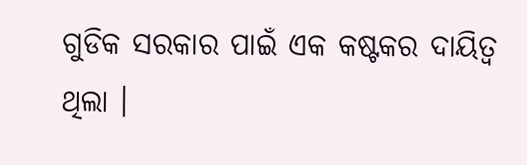ଗୁଡିକ ସରକାର ପାଇଁ ଏକ କଷ୍ଟକର ଦାୟିତ୍ବ ଥିଲା ।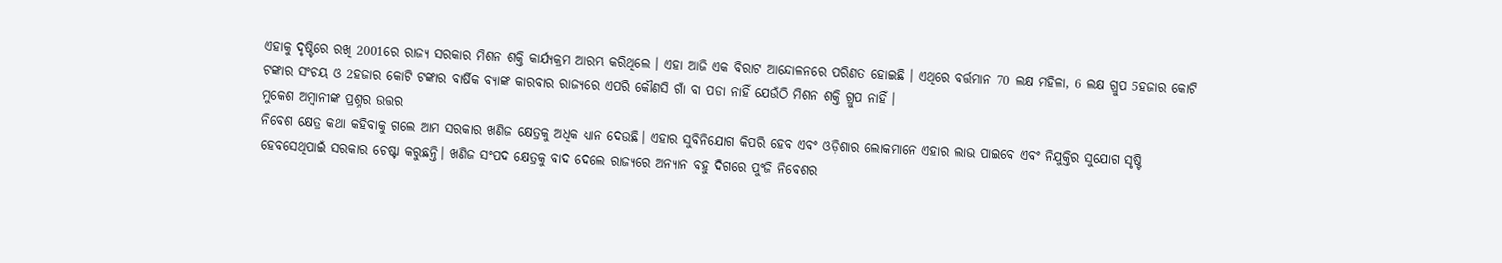ଏହାକୁ ଦୃଷ୍ଟିରେ ରଖି 2001ରେ ରାଜ୍ୟ ସରକାର ମିଶନ ଶକ୍ତି କାର୍ଯ୍ୟକ୍ରମ ଆରମ୍ଭ କରିଥିଲେ । ଏହା ଆଜି ଏକ ବିରାଟ ଆନ୍ଦୋଳନରେ ପରିଣତ ହୋଇଛି । ଏଥିରେ ବର୍ତ୍ତମାନ 70 ଲକ୍ଷ ମହିଳା, 6 ଲକ୍ଷ ଗ୍ରୁପ 5ହଜାର କୋଟି ଟଙ୍କାର ସଂଚୟ ଓ 2ହଜାର କୋଟି ଟଙ୍କାର ବାର୍ଷିକ ବ୍ୟାଙ୍କ କାରବାର ରାଜ୍ୟରେ ଏପରି କୌଣସି ଗାଁ ବା ପଡା ନାହିଁ ଯେଉଁଠି ମିଶନ ଶକ୍ତି ଗ୍ରୁପ ନାହିଁ ।
ମୁକେଶ ଅମ୍ବାନୀଙ୍କ ପ୍ରଶ୍ନର ଉତ୍ତର
ନିବେଶ କ୍ଷେତ୍ର କଥା କହିବାକୁ ଗଲେ ଆମ ସରକାର ଖଣିଜ କ୍ଷେତ୍ରକୁ ଅଧିକ ଧ୍ୟାନ ଦେଉଛି। ଏହାର ସୁବିନିଯୋଗ କିପରି ହେବ ଏବଂ ଓଡ଼ିଶାର ଲୋକମାନେ ଏହାର ଲାଭ ପାଇବେ ଏବଂ ନିଯୁକ୍ତିର ସୁଯୋଗ ସୃଷ୍ଟି ହେବସେଥିପାଇଁ ସରକାର ଚେଷ୍ଟା କରୁଛନ୍ତି। ଖଣିଜ ସଂପଦ କ୍ଷେତ୍ରକୁ ବାଦ ଦେଲେ ରାଜ୍ୟରେ ଅନ୍ୟାନ ବହୁ ଦିଗରେ ପୁଂଜି ନିବେଶର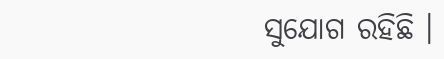ସୁଯୋଗ ରହିଛି ।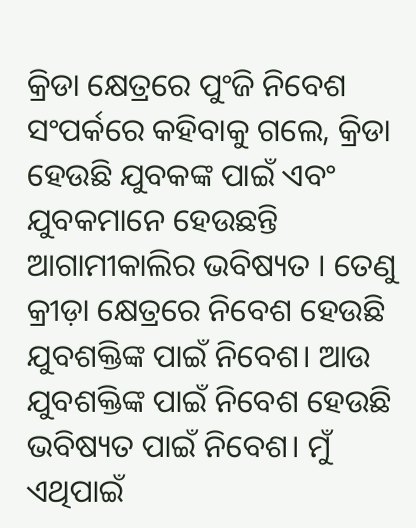କ୍ରିଡା କ୍ଷେତ୍ରରେ ପୁଂଜି ନିବେଶ ସଂପର୍କରେ କହିବାକୁ ଗଲେ, କ୍ରିଡା ହେଉଛି ଯୁବକଙ୍କ ପାଇଁ ଏବଂ ଯୁବକମାନେ ହେଉଛନ୍ତି ଆଗାମୀକାଲିର ଭବିଷ୍ୟତ । ତେଣୁ କ୍ରୀଡ଼ା କ୍ଷେତ୍ରରେ ନିବେଶ ହେଉଛି ଯୁବଶକ୍ତିଙ୍କ ପାଇଁ ନିବେଶ। ଆଉ ଯୁବଶକ୍ତିଙ୍କ ପାଇଁ ନିବେଶ ହେଉଛି ଭବିଷ୍ୟତ ପାଇଁ ନିବେଶ। ମୁଁ ଏଥିପାଇଁ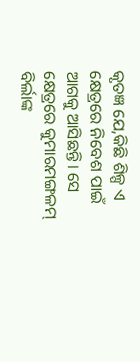କୃତଜ୍ଞ ଯେ,କିଛି ଶିଳ୍ପ ଏ କ୍ଷେତ୍ରରେ ନିବେଶ ପାଇଁ ଆଗକୁ ଆସିଛନ୍ତି। ସେ କ୍ଷେତ୍ରରେ କୁମାରମଙ୍ଗଳମ୍ ବିର୍ଲାଙ୍କ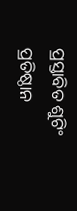ପ୍ରସ୍ତାବିତ ଶୁଟିଂ ପ୍ରତିଷ୍ଠାନ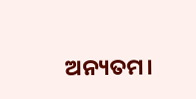ଅନ୍ୟତମ।